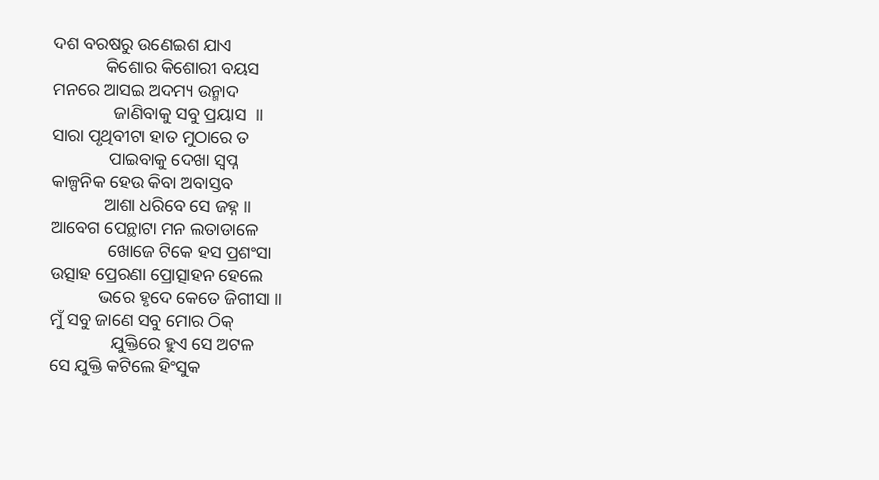ଦଶ ବରଷରୁ ଉଣେଇଶ ଯାଏ
            କିଶୋର କିଶୋରୀ ବୟସ
ମନରେ ଆସଇ ଅଦମ୍ୟ ଉନ୍ମାଦ
              ଜାଣିବାକୁ ସବୁ ପ୍ରୟାସ  ॥
ସାରା ପୃଥିବୀଟା ହାତ ମୁଠାରେ ତ
             ପାଇବାକୁ ଦେଖା ସ୍ୱପ୍ନ
କାଳ୍ପନିକ ହେଉ କିବା ଅବାସ୍ତବ
            ଆଶା ଧରିବେ ସେ ଜହ୍ନ ॥
ଆବେଗ ପେନ୍ଥାଟା ମନ ଲତାଡାଳେ
             ଖୋଜେ ଟିକେ ହସ ପ୍ରଶଂସା
ଉତ୍ସାହ ପ୍ରେରଣା ପ୍ରୋତ୍ସାହନ ହେଲେ
           ଭରେ ହୃଦେ କେତେ ଜିଗୀସା ॥
ମୁଁ ସବୁ ଜାଣେ ସବୁ ମୋର ଠିକ୍
              ଯୁକ୍ତିରେ ହୁଏ ସେ ଅଟଳ
ସେ ଯୁକ୍ତି କଟିଲେ ହିଂସୁକ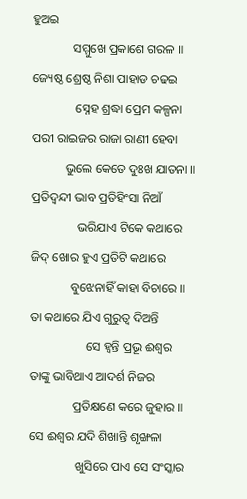ହୁଅଇ
             ସମ୍ମୁଖେ ପ୍ରକାଶେ ଗରଳ ॥
ଜ୍ୟେଷ୍ଠ ଶ୍ରେଷ୍ଠ ନିଶା ପାହାଡ ଚଢଇ
              ସ୍ନେହ ଶ୍ରଦ୍ଧା ପ୍ରେମ କଳ୍ପନା
ପରୀ ରାଇଜର ରାଜା ରାଣୀ ହେବା
           ଭୁଲେ କେତେ ଦୁଃଖ ଯାତନା ॥
ପ୍ରତିଦ୍ୱନ୍ଦୀ ଭାବ ପ୍ରତିହିଂସା ନିଆଁ
               ଭରିଯାଏ ଟିକେ କଥାରେ
ଜିଦ୍ ଖୋର ହୁଏ ପ୍ରତିଟି କଥାରେ
             ବୁଝେନାହିଁ କାହା ବିଚାରେ ॥
ତା କଥାରେ ଯିଏ ଗୁରୁତ୍ୱ ଦିଅନ୍ତି
                  ସେ ହ୍ୱନ୍ତି ପ୍ରଭୂ ଈଶ୍ୱର
ତାଙ୍କୁ ଭାବିଥାଏ ଆଦର୍ଶ ନିଜର
              ପ୍ରତିକ୍ଷଣେ କରେ ଜୁହାର ॥
ସେ ଈଶ୍ୱର ଯଦି ଶିଖାନ୍ତି ଶୃଙ୍ଖଳା
               ଖୁସିରେ ପାଏ ସେ ସଂସ୍କାର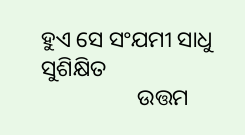ହୁଏ ସେ ସଂଯମୀ ସାଧୁ ସୁଶିକ୍ଷିତ
                 ଉତ୍ତମ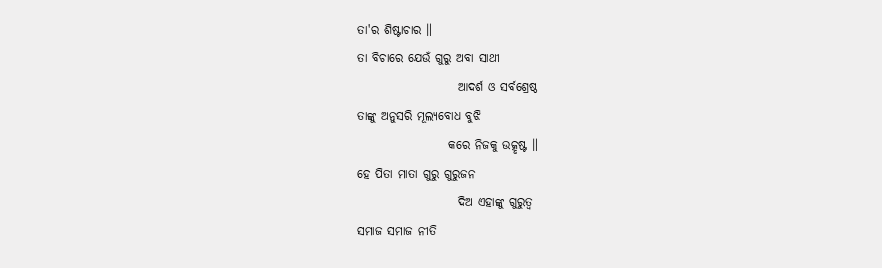ତା'ର ଶିଷ୍ଟାଚାର ॥
ତା ବିଚାରେ ଯେଉଁ ଗୁରୁ ଅବା ସାଥୀ
                     ଆଦର୍ଶ ଓ ସର୍ବଶ୍ରେଷ୍ଠ
ତାଙ୍କୁ ଅନୁସରି ମୂଲ୍ୟବୋଧ ବୁଝି
                   କରେ ନିଜକୁ ଉତ୍କୃଷ୍ଟ ॥
ହେ ପିତା ମାତା ଗୁରୁ ଗୁରୁଜନ
                     ଦିଅ ଏହାଙ୍କୁ ଗୁରୁତ୍ୱ
ସମାଜ ସମାଜ ନୀତି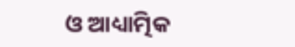ଓ ଆଧ୍ୟାତ୍ମିକ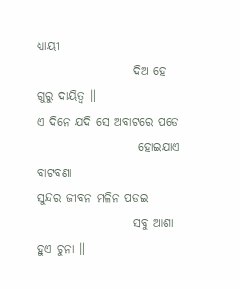ଧ୍ୟାୟୀ
                    ଦିଅ ହେ ଗୁରୁ ଦାୟିତ୍ୱ ॥
ଏ ଦିନେ ଯଦି ସେ ଅବାଟରେ ପଡେ
                     ହୋଇଯାଏ ବାଟବଣା
ସୁନ୍ଦର ଜୀବନ ମଳିନ ପଡଇ
                    ସବୁ ଆଶା ହୁଏ ଚୁନା ॥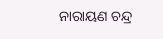ନାରାୟଣ ଚନ୍ଦ୍ର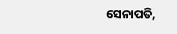ସେନାପତି,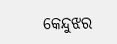କେନ୍ଦୁଝର